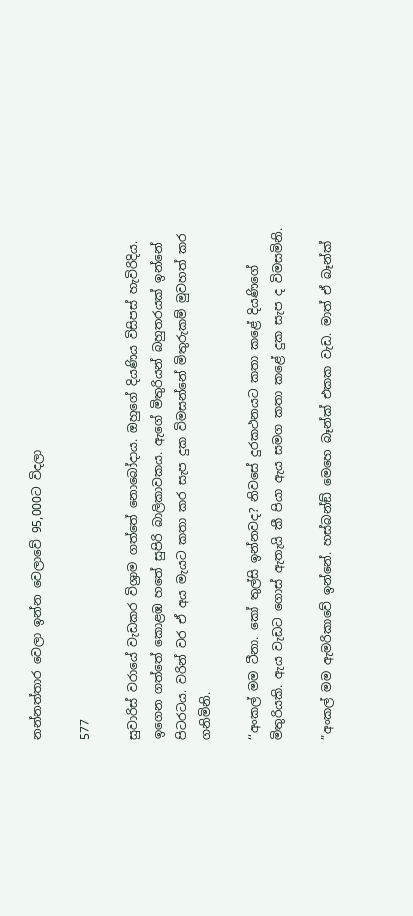නන්නත්තාර වෙලා ඉන්න වෙලාවේ 95,000ට විදලා

577

සුවාරිස් වරායේ වැඩකර විශ්‍රාම ගත්තේ නොබෝදාය. ඔහුගේ දියණිය විසිපස් හැවිරිදිය. ඉගෙන ගත්තේ කොළඹ හතේ සුපිරි බාලිකාවකය. ඇගේ මිතුරියන් බහුතරයක් ඉන්නේ පිටරටය. වරින් වර ඒ අය මැයට කතා කර සැප දුක විමසන්නේ මිතුරුකම් මුවහත් කර ගනිමිනි.

‘‘අංකල් මම ටීනා. කෝ තුල්සි ඉන්නවද? නිවසේ දුරකථනයට කතා කළේ දියණිගේ මිතුරියකි. ඇය වැඩට ගොස් ඇතැයි කී පියා ඇය සමග කතා කළේ දුක සැප ද විමසමිනි.

”අංකල් මම ඇමරිකාවේ ඉන්නේ. හස්බන්ඞ් මෙහෙ බෑන්ක් එකක වැඩ. මාත් ඒ බෑන්ක්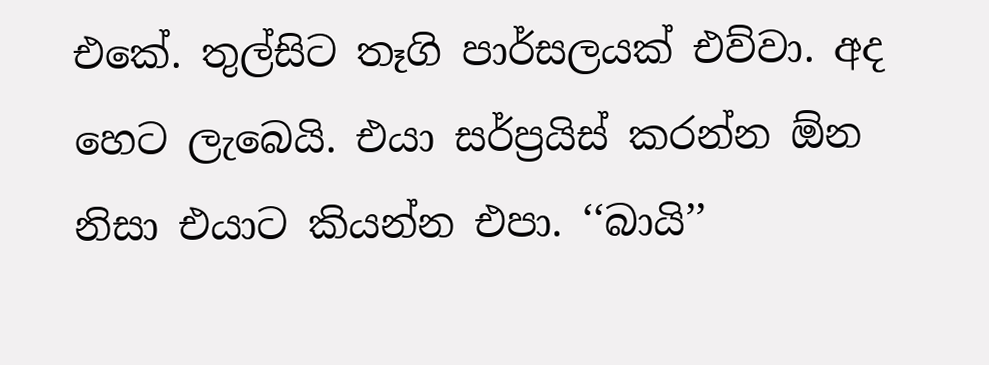එකේ. තුල්සිට තෑගි පාර්සලයක් එව්වා. අද හෙට ලැබෙයි. එයා සර්ප්‍රයිස් කරන්න ඕන නිසා එයාට කියන්න එපා. ‘‘බායි’’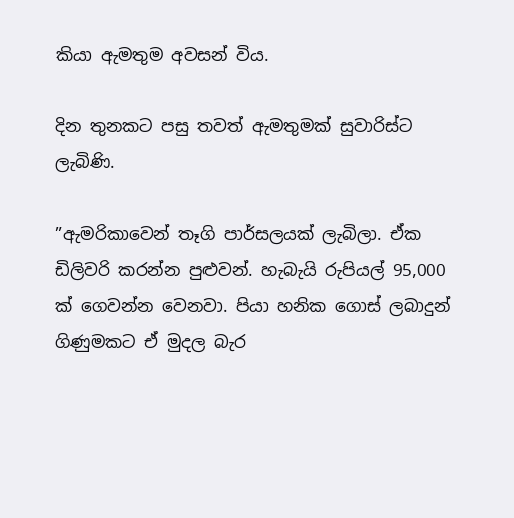කියා ඇමතුම අවසන් විය.

දින තුනකට පසු තවත් ඇමතුමක් සුවාරිස්ට ලැබිණි.

”ඇමරිකාවෙන් තෑගි පාර්සලයක් ලැබිලා. ඒක ඩිලිවරි කරන්න පුළුවන්. හැබැයි රුපියල් 95,000 ක් ගෙවන්න වෙනවා. පියා හනික ගොස් ලබාදුන් ගිණුමකට ඒ මුදල බැර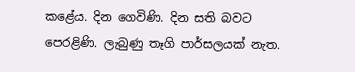කළේය. දින ගෙවිණි. දින සති බවට පෙරළිණි. ලැබුණු තෑගි පාර්සලයක් නැත.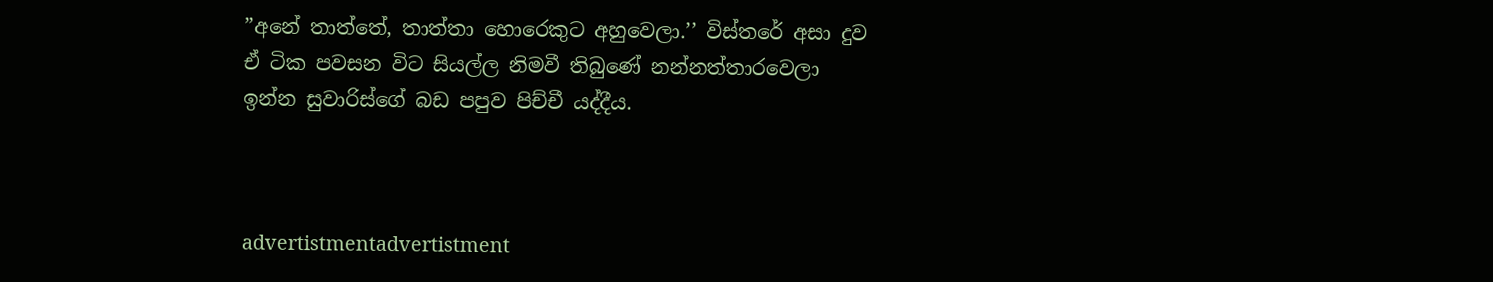”අනේ තාත්තේ, තාත්තා හොරෙකුට අහුවෙලා.’’ විස්තරේ අසා දුව ඒ ටික පවසන විට සියල්ල නිමවී තිබුණේ නන්නත්තාරවෙලා ඉන්න සුවාරිස්ගේ බඩ පපුව පිච්චී යද්දීය.



advertistmentadvertistment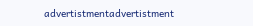advertistmentadvertistment